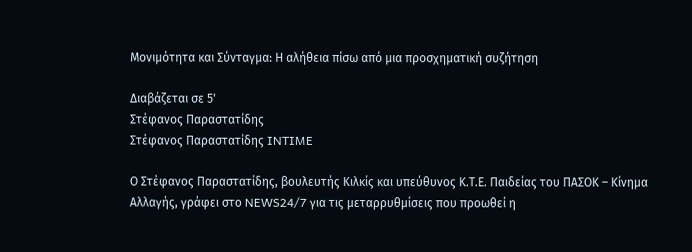Μονιμότητα και Σύνταγμα: Η αλήθεια πίσω από μια προσχηματική συζήτηση

Διαβάζεται σε 5'
Στέφανος Παραστατίδης
Στέφανος Παραστατίδης INTIME

Ο Στέφανος Παραστατίδης, βουλευτής Κιλκίς και υπεύθυνος Κ.Τ.Ε. Παιδείας του ΠΑΣΟΚ – Κίνημα Αλλαγής, γράφει στο NEWS24/7 για τις μεταρρυθμίσεις που προωθεί η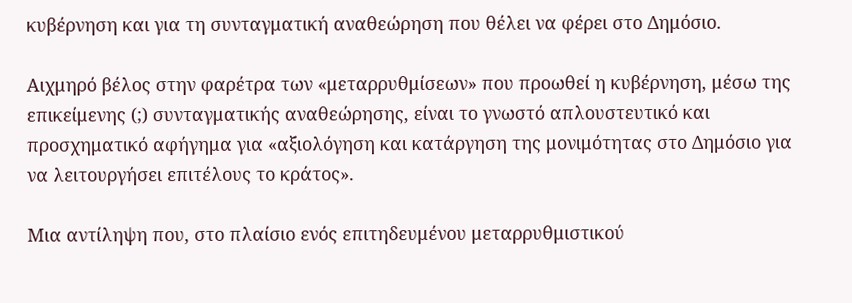κυβέρνηση και για τη συνταγματική αναθεώρηση που θέλει να φέρει στο Δημόσιο.

Αιχμηρό βέλος στην φαρέτρα των «μεταρρυθμίσεων» που προωθεί η κυβέρνηση, μέσω της επικείμενης (;) συνταγματικής αναθεώρησης, είναι το γνωστό απλουστευτικό και προσχηματικό αφήγημα για «αξιολόγηση και κατάργηση της μονιμότητας στο Δημόσιο για να λειτουργήσει επιτέλους το κράτος».

Μια αντίληψη που, στο πλαίσιο ενός επιτηδευμένου μεταρρυθμιστικού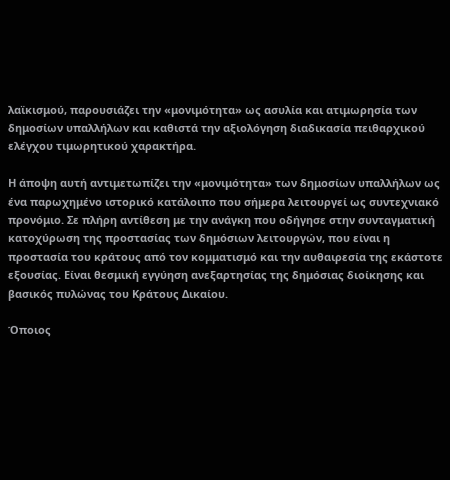λαϊκισμού, παρουσιάζει την «μονιμότητα» ως ασυλία και ατιμωρησία των δημοσίων υπαλλήλων και καθιστά την αξιολόγηση διαδικασία πειθαρχικού ελέγχου τιμωρητικού χαρακτήρα.

Η άποψη αυτή αντιμετωπίζει την «μονιμότητα» των δημοσίων υπαλλήλων ως ένα παρωχημένο ιστορικό κατάλοιπο που σήμερα λειτουργεί ως συντεχνιακό προνόμιο. Σε πλήρη αντίθεση με την ανάγκη που οδήγησε στην συνταγματική κατοχύρωση της προστασίας των δημόσιων λειτουργών, που είναι η προστασία του κράτους από τον κομματισμό και την αυθαιρεσία της εκάστοτε εξουσίας. Είναι θεσμική εγγύηση ανεξαρτησίας της δημόσιας διοίκησης και βασικός πυλώνας του Κράτους Δικαίου.

Όποιος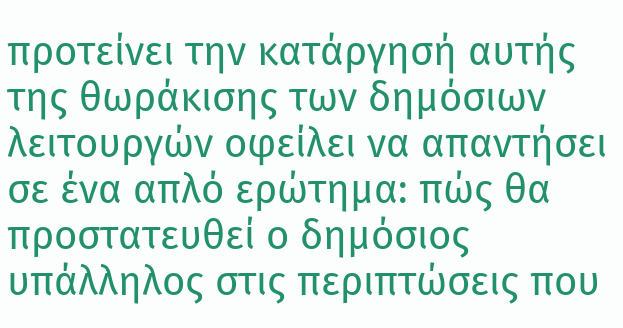προτείνει την κατάργησή αυτής της θωράκισης των δημόσιων λειτουργών οφείλει να απαντήσει σε ένα απλό ερώτημα: πώς θα προστατευθεί ο δημόσιος υπάλληλος στις περιπτώσεις που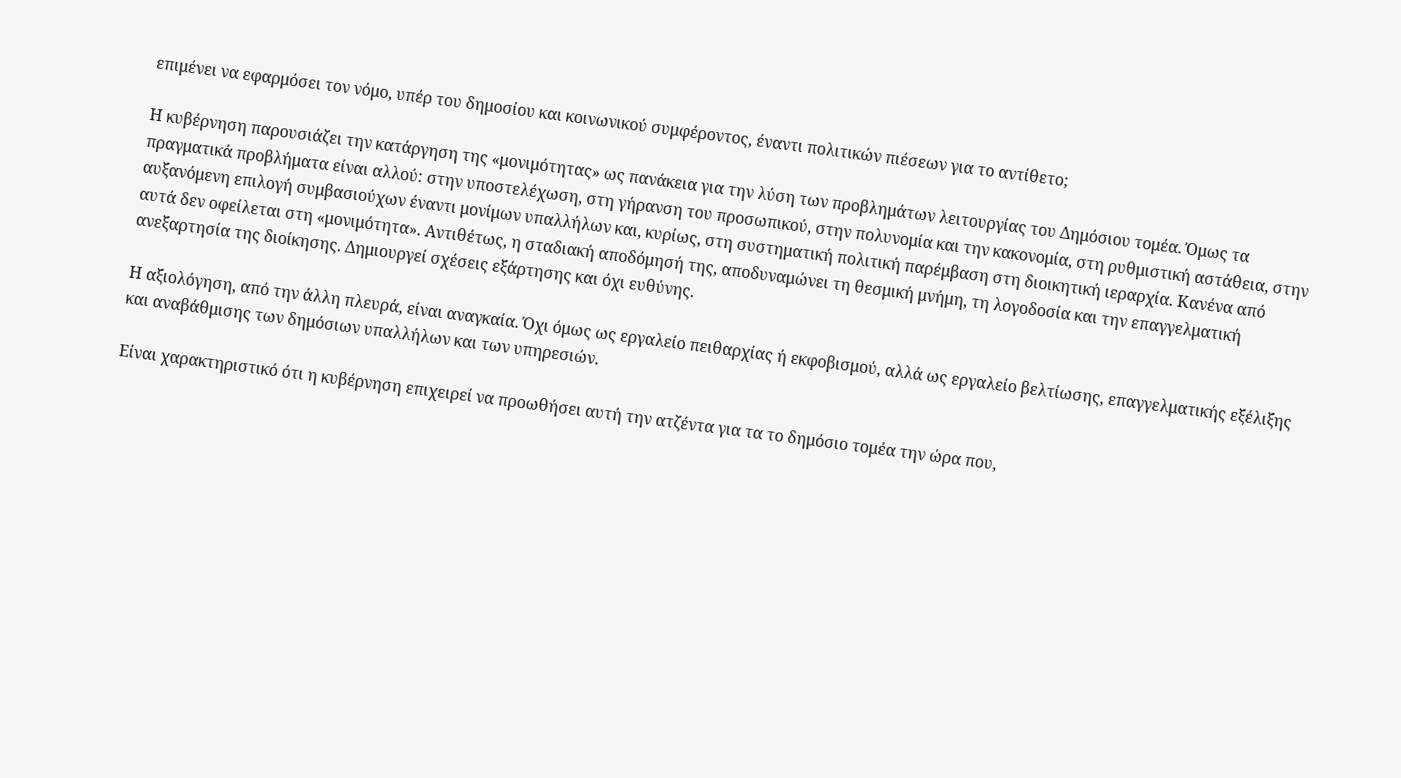επιμένει να εφαρμόσει τον νόμο, υπέρ του δημοσίου και κοινωνικού συμφέροντος, έναντι πολιτικών πιέσεων για το αντίθετο;

Η κυβέρνηση παρουσιάζει την κατάργηση της «μονιμότητας» ως πανάκεια για την λύση των προβλημάτων λειτουργίας του Δημόσιου τομέα. Όμως τα πραγματικά προβλήματα είναι αλλού: στην υποστελέχωση, στη γήρανση του προσωπικού, στην πολυνομία και την κακονομία, στη ρυθμιστική αστάθεια, στην αυξανόμενη επιλογή συμβασιούχων έναντι μονίμων υπαλλήλων και, κυρίως, στη συστηματική πολιτική παρέμβαση στη διοικητική ιεραρχία. Κανένα από αυτά δεν οφείλεται στη «μονιμότητα». Αντιθέτως, η σταδιακή αποδόμησή της, αποδυναμώνει τη θεσμική μνήμη, τη λογοδοσία και την επαγγελματική ανεξαρτησία της διοίκησης. Δημιουργεί σχέσεις εξάρτησης και όχι ευθύνης.

Η αξιολόγηση, από την άλλη πλευρά, είναι αναγκαία. Όχι όμως ως εργαλείο πειθαρχίας ή εκφοβισμού, αλλά ως εργαλείο βελτίωσης, επαγγελματικής εξέλιξης και αναβάθμισης των δημόσιων υπαλλήλων και των υπηρεσιών.

Είναι χαρακτηριστικό ότι η κυβέρνηση επιχειρεί να προωθήσει αυτή την ατζέντα για τα το δημόσιο τομέα την ώρα που,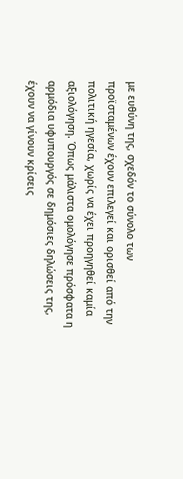με ευθύνη της, σχεδόν το σύνολο των προϊσταμένων έχουν επιλεγεί και ορισθεί από την πολιτική ηγεσία, χωρίς να έχει προηγηθεί καμία αξιολόγηση. Όπως μάλιστα ομολόγησε πρόσφατα η αρμόδια υφυπουργός σε δημόσιες δηλώσεις της, έχουν να γίνουν κρίσεις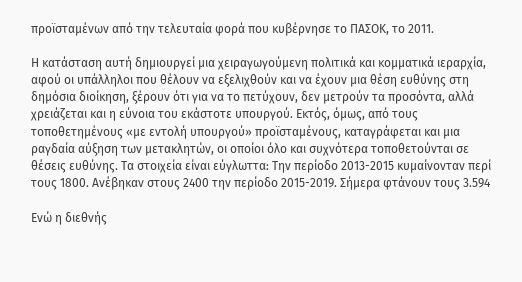προϊσταμένων από την τελευταία φορά που κυβέρνησε το ΠΑΣΟΚ, το 2011.

Η κατάσταση αυτή δημιουργεί μια χειραγωγούμενη πολιτικά και κομματικά ιεραρχία, αφού οι υπάλληλοι που θέλουν να εξελιχθούν και να έχουν μια θέση ευθύνης στη δημόσια διοίκηση, ξέρουν ότι για να το πετύχουν, δεν μετρούν τα προσόντα, αλλά χρειάζεται και η εύνοια του εκάστοτε υπουργού. Εκτός, όμως, από τους τοποθετημένους «με εντολή υπουργού» προϊσταμένους, καταγράφεται και μια ραγδαία αύξηση των μετακλητών, οι οποίοι όλο και συχνότερα τοποθετούνται σε θέσεις ευθύνης. Τα στοιχεία είναι εύγλωττα: Την περίοδο 2013-2015 κυμαίνονταν περί τους 1800. Ανέβηκαν στους 2400 την περίοδο 2015-2019. Σήμερα φτάνουν τους 3.594

Ενώ η διεθνής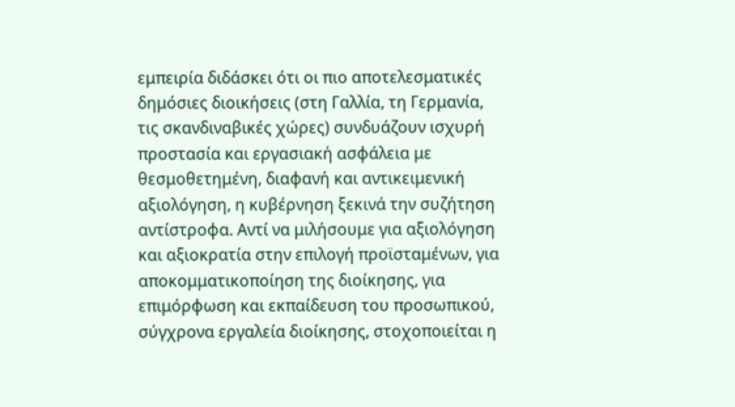εμπειρία διδάσκει ότι οι πιο αποτελεσματικές δημόσιες διοικήσεις (στη Γαλλία, τη Γερμανία, τις σκανδιναβικές χώρες) συνδυάζουν ισχυρή προστασία και εργασιακή ασφάλεια με θεσμοθετημένη, διαφανή και αντικειμενική αξιολόγηση, η κυβέρνηση ξεκινά την συζήτηση αντίστροφα. Αντί να μιλήσουμε για αξιολόγηση και αξιοκρατία στην επιλογή προϊσταμένων, για αποκομματικοποίηση της διοίκησης, για επιμόρφωση και εκπαίδευση του προσωπικού, σύγχρονα εργαλεία διοίκησης, στοχοποιείται η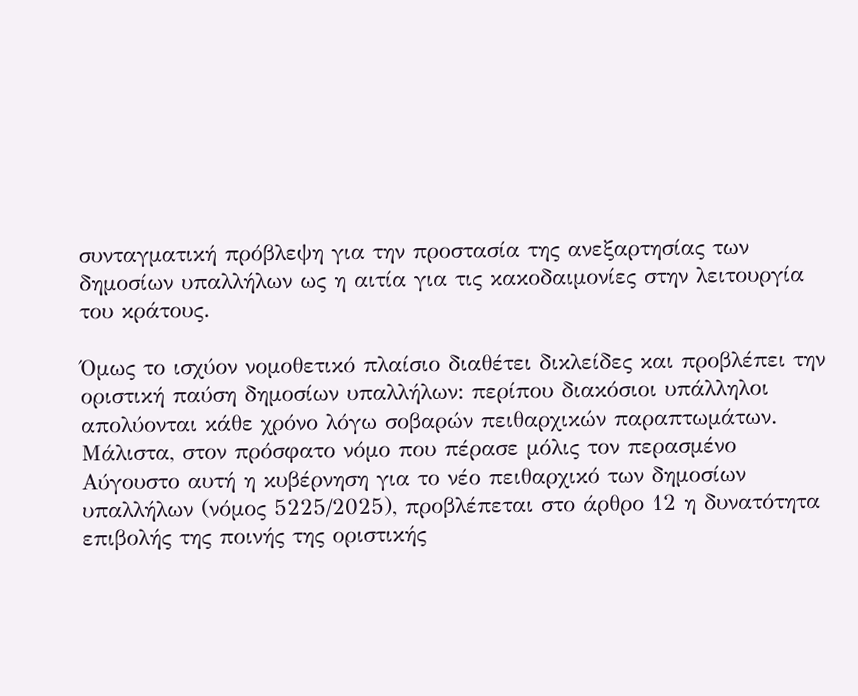συνταγματική πρόβλεψη για την προστασία της ανεξαρτησίας των δημοσίων υπαλλήλων ως η αιτία για τις κακοδαιμονίες στην λειτουργία του κράτους.

Όμως το ισχύον νομοθετικό πλαίσιο διαθέτει δικλείδες και προβλέπει την οριστική παύση δημοσίων υπαλλήλων: περίπου διακόσιοι υπάλληλοι απολύονται κάθε χρόνο λόγω σοβαρών πειθαρχικών παραπτωμάτων. Μάλιστα, στον πρόσφατο νόμο που πέρασε μόλις τον περασμένο Αύγουστο αυτή η κυβέρνηση για το νέο πειθαρχικό των δημοσίων υπαλλήλων (νόμος 5225/2025), προβλέπεται στο άρθρο 12 η δυνατότητα επιβολής της ποινής της οριστικής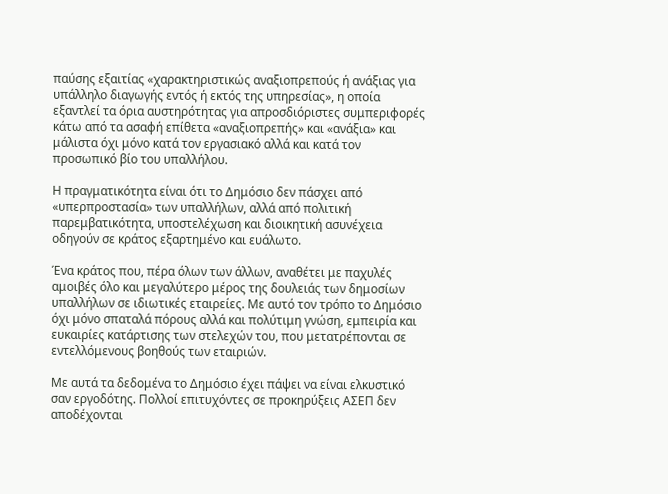παύσης εξαιτίας «χαρακτηριστικώς αναξιοπρεπούς ή ανάξιας για υπάλληλο διαγωγής εντός ή εκτός της υπηρεσίας», η οποία εξαντλεί τα όρια αυστηρότητας για απροσδιόριστες συμπεριφορές κάτω από τα ασαφή επίθετα «αναξιοπρεπής» και «ανάξια» και μάλιστα όχι μόνο κατά τον εργασιακό αλλά και κατά τον προσωπικό βίο του υπαλλήλου.

Η πραγματικότητα είναι ότι το Δημόσιο δεν πάσχει από «υπερπροστασία» των υπαλλήλων, αλλά από πολιτική παρεμβατικότητα, υποστελέχωση και διοικητική ασυνέχεια οδηγούν σε κράτος εξαρτημένο και ευάλωτο.

Ένα κράτος που, πέρα όλων των άλλων, αναθέτει με παχυλές αμοιβές όλο και μεγαλύτερο μέρος της δουλειάς των δημοσίων υπαλλήλων σε ιδιωτικές εταιρείες. Με αυτό τον τρόπο το Δημόσιο όχι μόνο σπαταλά πόρους αλλά και πολύτιμη γνώση, εμπειρία και ευκαιρίες κατάρτισης των στελεχών του, που μετατρέπονται σε εντελλόμενους βοηθούς των εταιριών.

Με αυτά τα δεδομένα το Δημόσιο έχει πάψει να είναι ελκυστικό σαν εργοδότης. Πολλοί επιτυχόντες σε προκηρύξεις ΑΣΕΠ δεν αποδέχονται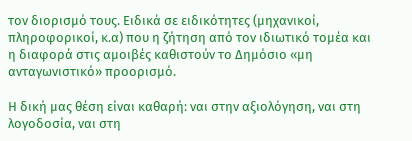τον διορισμό τους. Ειδικά σε ειδικότητες (μηχανικοί, πληροφορικοί, κ.α) που η ζήτηση από τον ιδιωτικό τομέα και η διαφορά στις αμοιβές καθιστούν το Δημόσιο «μη ανταγωνιστικό» προορισμό.

Η δική μας θέση είναι καθαρή: ναι στην αξιολόγηση, ναι στη λογοδοσία, ναι στη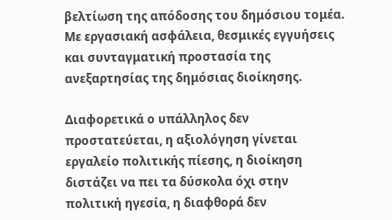βελτίωση της απόδοσης του δημόσιου τομέα. Με εργασιακή ασφάλεια, θεσμικές εγγυήσεις και συνταγματική προστασία της ανεξαρτησίας της δημόσιας διοίκησης.

Διαφορετικά ο υπάλληλος δεν προστατεύεται, η αξιολόγηση γίνεται εργαλείο πολιτικής πίεσης, η διοίκηση διστάζει να πει τα δύσκολα όχι στην πολιτική ηγεσία, η διαφθορά δεν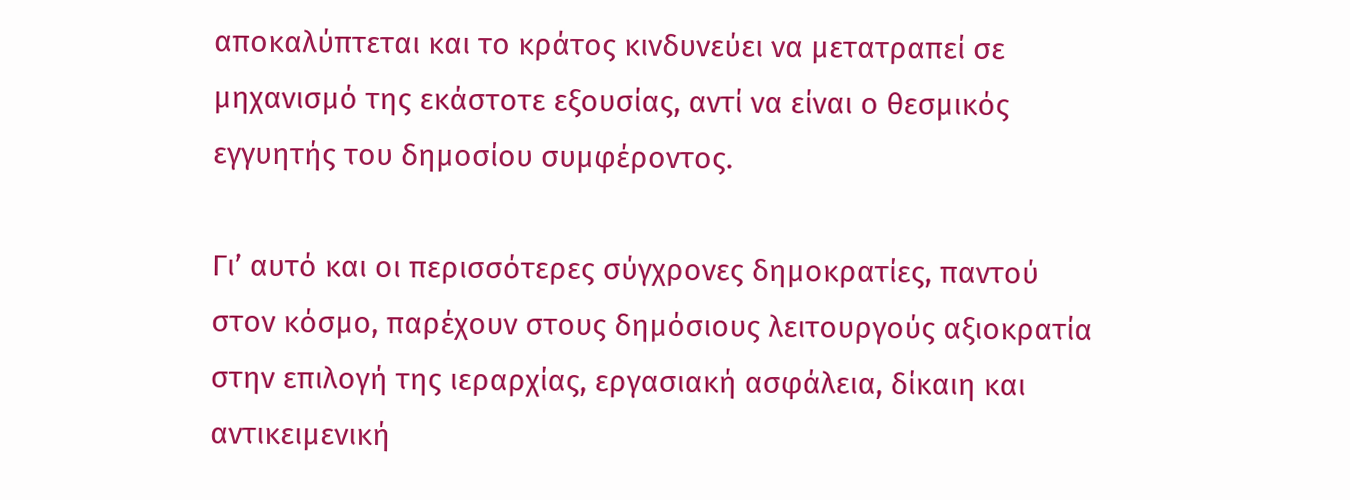αποκαλύπτεται και το κράτος κινδυνεύει να μετατραπεί σε μηχανισμό της εκάστοτε εξουσίας, αντί να είναι ο θεσμικός εγγυητής του δημοσίου συμφέροντος.

Γι’ αυτό και οι περισσότερες σύγχρονες δημοκρατίες, παντού στον κόσμο, παρέχουν στους δημόσιους λειτουργούς αξιοκρατία στην επιλογή της ιεραρχίας, εργασιακή ασφάλεια, δίκαιη και αντικειμενική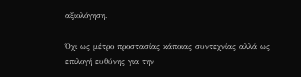αξιολόγηση.

Όχι ως μέτρο προστασίας κάποιας συντεχνίας αλλά ως επιλογή ευθύνης για την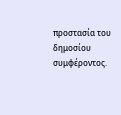προστασία του δημοσίου συμφέροντος.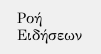Ροή Ειδήσεων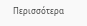Περισσότερα